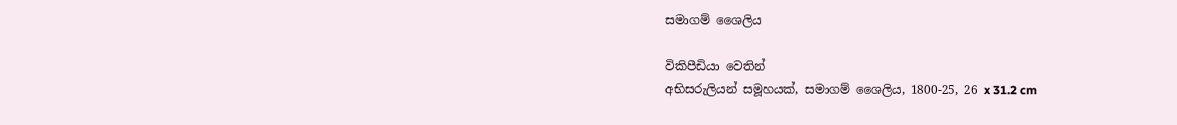සමාගම් ශෛලිය

විකිපීඩියා වෙතින්
අභිසරුලියන් සමූහයක්, සමාගම් ශෛලිය, 1800-25, 26 x 31.2 cm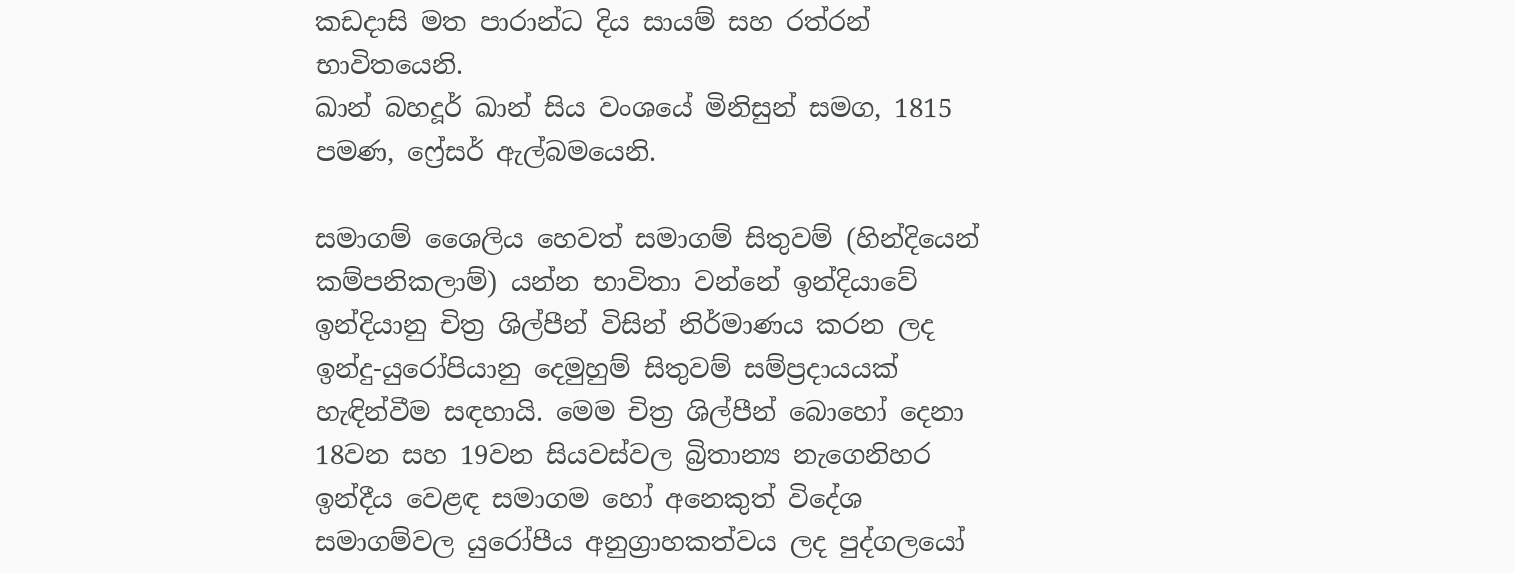කඩදාසි මත පාරාන්ධ දිය සායම් සහ රත්රන් භාවිතයෙනි.
ඛාන් බහදූර් ඛාන් සිය වංශයේ මිනිසුන් සමග, 1815 පමණ, ෆ්‍රේසර් ඇල්බමයෙනි.

සමාගම් ශෛලිය හෙවත් සමාගම් සිතුවම් (හින්දියෙන් කම්පනිකලාම්) යන්න භාවිතා වන්නේ ඉන්දියාවේ ඉන්දියානු චිත්‍ර ශිල්පීන් විසින් නිර්මාණය කරන ලද ඉන්දු-යුරෝපියානු දෙමුහුම් සිතුවම් සම්ප්‍රදායයක් හැඳින්වීම සඳහායි. මෙම චිත්‍ර ශිල්පීන් බොහෝ දෙනා 18වන සහ 19වන සියවස්වල බ්‍රිතාන්‍ය නැගෙනිහර ඉන්දීය වෙළඳ සමාගම හෝ අනෙකුත් විදේශ සමාගම්වල යුරෝපීය අනුග්‍රාහකත්වය ලද පුද්ගලයෝ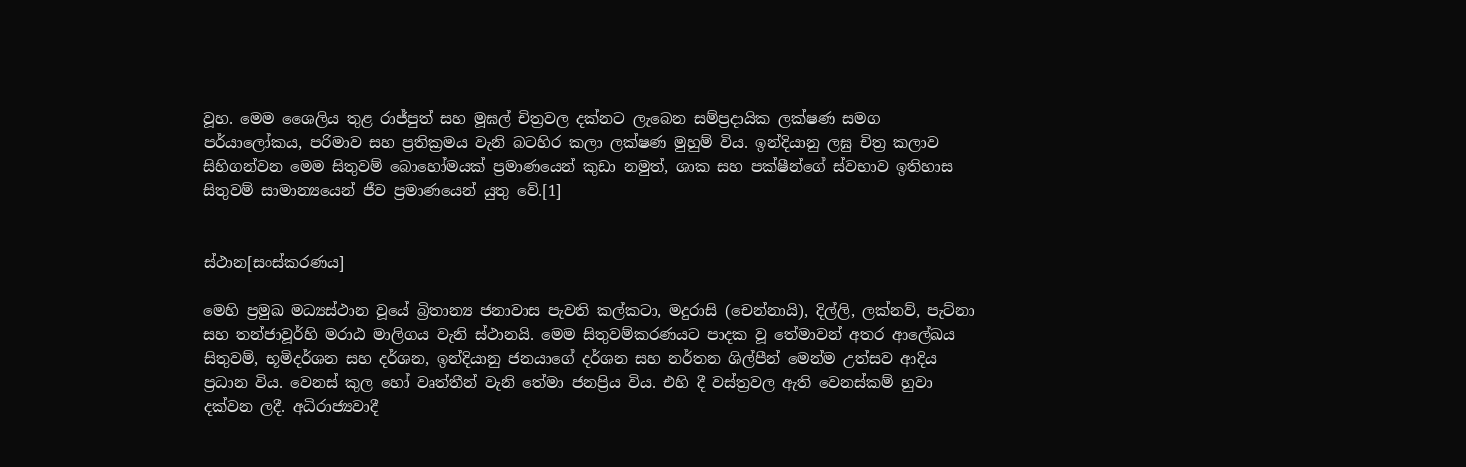වූහ. මෙම ශෛලිය තුළ රාජ්පුත් සහ මූඝල් චිත්‍රවල දක්නට ලැබෙන සම්ප්‍රදායික ලක්ෂණ සමග පර්යාලෝකය, පරිමාව සහ ප්‍රතික්‍රමය වැනි බටහිර කලා ලක්ෂණ මුහුම් විය. ඉන්දියානු ලඝු චිත්‍ර කලාව සිහිගන්වන මෙම සිතුවම් බොහෝමයක් ප්‍රමාණයෙන් කුඩා නමුත්, ශාක සහ පක්ෂීන්ගේ ස්වභාව ඉතිහාස සිතුවම් සාමාන්‍යයෙන් ජීව ප්‍රමාණයෙන් යුතු වේ.[1]


ස්ථාන[සංස්කරණය]

මෙහි ප්‍රමුඛ මධ්‍යස්ථාන වූයේ බ්‍රිතාන්‍ය ජනාවාස පැවති කල්කටා, මදුරාසි (චෙන්නායි), දිල්ලි, ලක්නව්, පැට්නා සහ තන්ජාවූර්හි මරාඨ මාලිගය වැනි ස්ථානයි. මෙම සිතුවම්කරණයට පාදක වූ තේමාවන් අතර ආලේඛය සිතුවම්, භූමිදර්ශන සහ දර්ශන, ඉන්දියානු ජනයාගේ දර්ශන සහ නර්තන ශිල්පීන් මෙන්ම උත්සව ආදිය ප්‍රධාන විය. වෙනස් කුල හෝ වෘත්තීන් වැනි තේමා ජනප්‍රිය විය. එහි දී වස්ත්‍රවල ඇති වෙනස්කම් හුවා දක්වන ලදී. අධිරාජ්‍යවාදී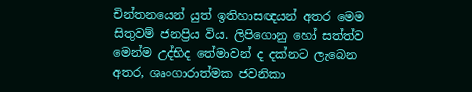චින්තනයෙන් යුත් ඉතිහාසඥයන් අතර මෙම සිතුවම් ජනප්‍රිය විය. ලිපිගොනු හෝ සත්ත්ව මෙන්ම උද්භිද තේමාවන් ද දක්නට ලැබෙන අතර, ශෘංගාරාත්මක ජවනිකා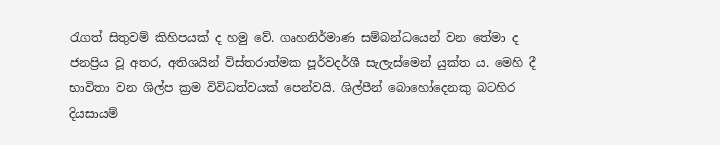රැගත් සිතුවම් කිහිපයක් ද හමු වේ. ගෘහනිර්මාණ සම්බන්ධයෙන් වන තේමා ද ජනප්‍රිය වූ අතර, අතිශයින් විස්තරාත්මක පූර්වදර්ශී සැලැස්මෙන් යුක්ත ය. මෙහි දී භාවිතා වන ශිල්ප ක්‍රම විවිධත්වයක් පෙන්වයි. ශිල්පීන් බොහෝදෙනකු බටහිර දියසායම්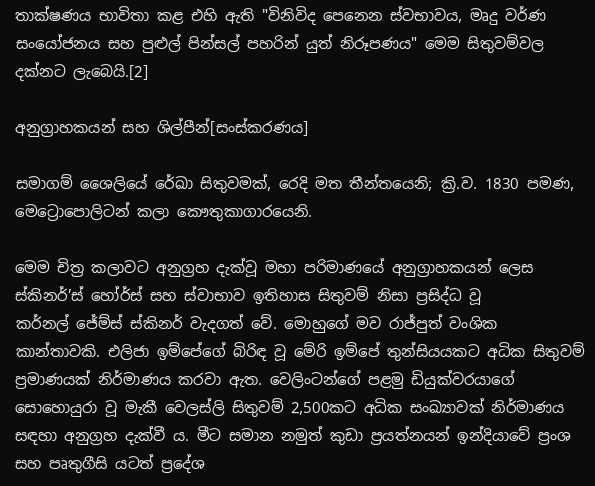තාක්ෂණය භාවිතා කළ එහි ඇති "විනිවිද පෙනෙන ස්වභාවය, මෘදු වර්ණ සංයෝජනය සහ පුළුල් පින්සල් පහරින් යුත් නිරූපණය" මෙම සිතුවම්වල දක්නට ලැබෙයි.[2]

අනුග්‍රාහකයන් සහ ශිල්පීන්[සංස්කරණය]

සමාගම් ශෛලියේ රේඛා සිතුවමක්, රෙදි මත තීන්තයෙනි; ක්‍රි.ව. 1830 පමණ, මෙට්‍රොපොලිටන් කලා කෞතුකාගාරයෙනි.

මෙම චිත්‍ර කලාවට අනුග්‍රහ දැක්වූ මහා පරිමාණයේ අනුග්‍රාහකයන් ලෙස ස්කිනර්’ස් හෝර්ස් සහ ස්වාභාව ඉතිහාස සිතුවම් නිසා ප්‍රසිද්ධ වූ කර්නල් ‍ජේම්ස් ස්කිනර් වැදගත් වේ. මොහුගේ මව රාජ්පුත් වංශික කාන්තාවකි. එලිජා ඉම්පේගේ බිරිඳ වූ මේරි ඉම්පේ තුන්සියයකට අධික සිතුවම් ප්‍රමාණයක් නිර්මාණය කරවා ඇත. වෙලිංටන්ගේ පළමු ඩියුක්වරයාගේ සොහොයුරා වූ මැකී වෙ‍ලස්ලි සිතුවම් 2,500කට අධික සංඛ්‍යාවක් නිර්මාණය සඳහා අනුග්‍රහ දැක්වී ය. මීට සමාන නමුත් කුඩා ප්‍රයත්නයන් ඉන්දියාවේ ප්‍රංශ සහ පෘතුගීසි යටත් ප්‍රදේශ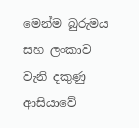මෙන්ම බුරුමය සහ ලංකාව වැනි දකුණු ආසියාවේ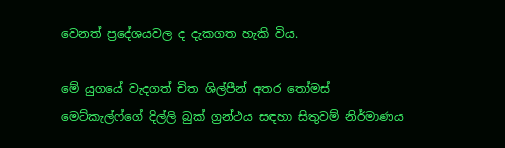වෙනත් ප්‍රදේශයවල ද දැකගත හැකි විය.

මේ යුගයේ වැදගත් චිත ශිල්පීන් අතර තෝමස් මෙට්කැල්ෆ්ගේ දිල්ලි බුක් ග්‍රන්ථය සඳහා සිතුවම් නිර්මාණය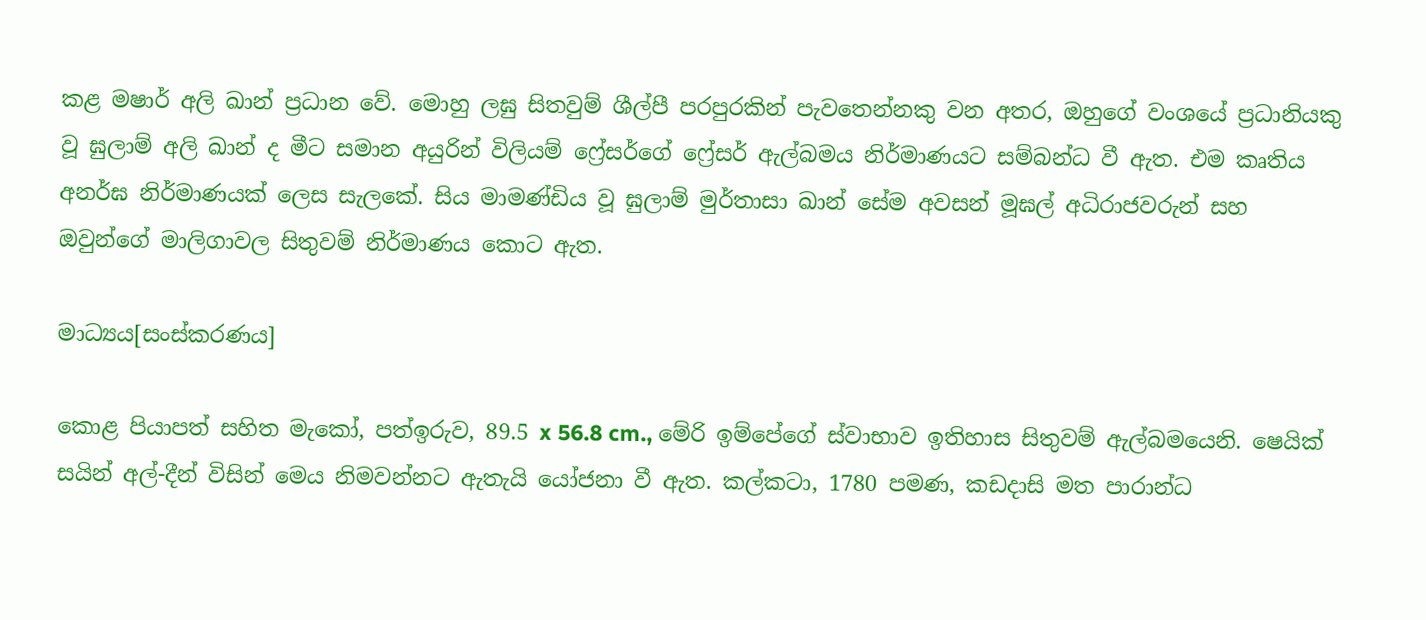කළ මෂාර් අලි ඛාන් ප්‍රධාන වේ. මොහු ලඝු සිතවුම් ශීල්පී පරපුරකින් පැවතෙන්නකු වන අතර, ඔහුගේ වංශයේ ප්‍රධානියකු වූ ඝුලාම් අලි ඛාන් ද මීට සමාන අයුරින් විලියම් ෆ්‍රේසර්ගේ ෆ්‍රේසර් ඇල්බමය නිර්මාණයට සම්බන්ධ වී ඇත. එම කෘතිය අනර්ඝ නිර්මාණයක් ලෙස සැලකේ. සිය මාමණ්ඩිය වූ ඝුලාම් මුර්තාසා ඛාන් සේම අවසන් මූඝල් අධිරාජවරුන් සහ ඔවුන්ගේ මාලිගාවල සිතුවම් නිර්මාණය කොට ඇත.

මාධ්‍යය[සංස්කරණය]

කොළ පියාපත් සහිත මැකෝ, පත්ඉරුව, 89.5 x 56.8 cm., මේරි ඉම්පේගේ ස්වාභාව ඉතිහාස සිතුවම් ඇල්බමයෙනි. ෂෙයික් සයින් අල්-දීන් විසින් මෙය නිමවන්නට ඇතැයි යෝජනා වී ඇත. කල්කටා, 1780 පමණ, කඩදාසි මත පාරාන්ධ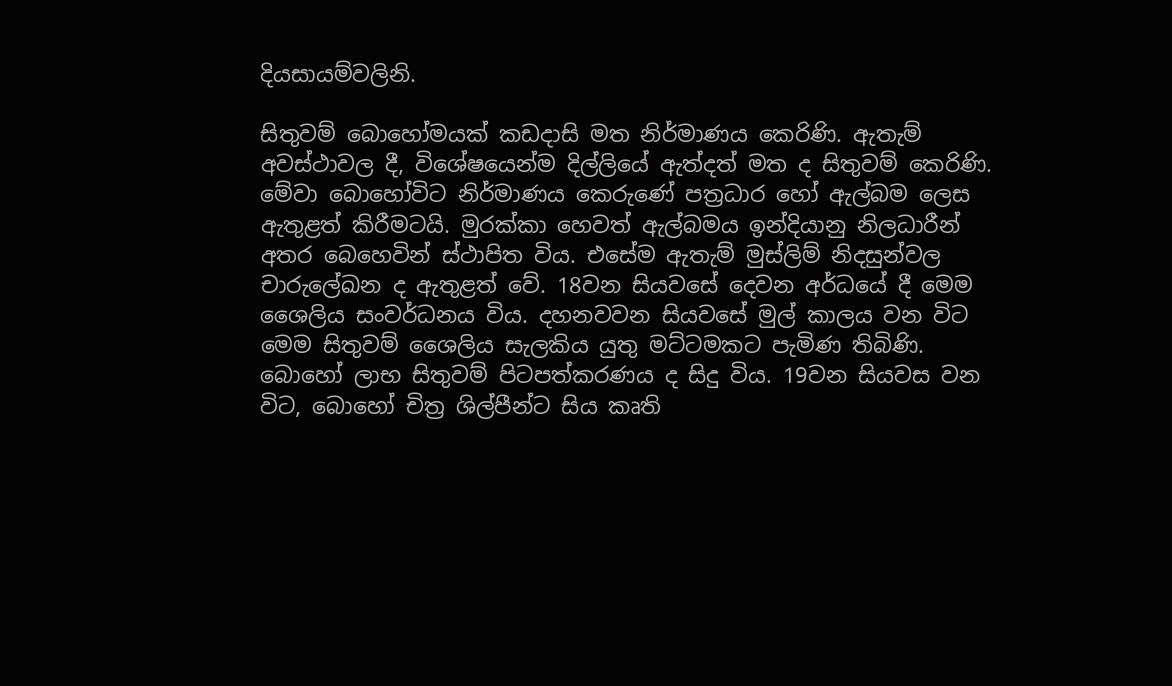දියසායම්වලිනි.

සිතුවම් බොහෝමයක් කඩදාසි මත නිර්මාණය කෙරිණි. ඇතැම් අවස්ථාවල දී, විශේෂයෙන්ම දිල්ලියේ ඇත්දත් මත ද සිතුවම් කෙරිණි. මේවා බොහෝවිට නිර්මාණය කෙරුණේ පත්‍රධාර හෝ ඇල්බම ලෙස ඇතුළත් කිරීමටයි. මුරක්කා හෙවත් ඇල්බමය ඉන්දියානු නිලධාරීන් අතර බෙහෙවින් ස්ථාපිත විය. එසේම ඇතැම් මුස්ලිම් නිදසුන්වල චාරුලේඛන ද ඇතුළත් වේ. 18වන සියවසේ දෙවන අර්ධයේ දී මෙම ශෛලිය සංවර්ධනය විය. දහනවවන සියවසේ මුල් කාලය වන විට මෙම සිතුවම් ශෛලිය සැලකිය යුතු මට්ටමකට පැමිණ තිබිණි. බොහෝ ලාභ සිතුවම් පිටපත්කරණය ද සිදු විය. 19වන සියවස වන විට, බොහෝ චිත්‍ර ශිල්පීන්ට සිය කෘති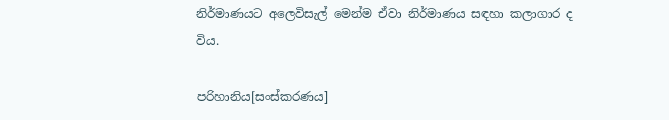නිර්මාණයට අලෙවිසැල් මෙන්ම ඒවා නිර්මාණය සඳහා කලාගාර ද විය.

පරිහානිය[සංස්කරණය]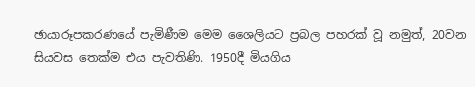ඡායාරූපකරණයේ පැමිණීම මෙම ශෛලියට ප්‍රබල පහරක් වූ නමුත්, 20වන සියවස තෙක්ම එය පැවතිණි. 1950දී මියගිය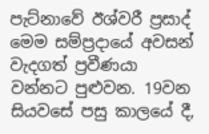පැට්නාවේ ඊශ්වරී ප්‍රසාද් මෙම සම්ප්‍රදායේ අවසන් වැදගත් ප්‍රවීණයා වන්නට පුළුවන. 19වන සියවසේ පසු කාලයේ දී,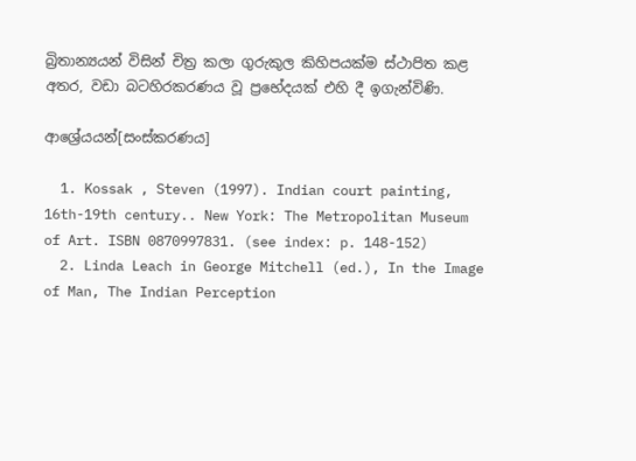බ්‍රිතාන්‍යයන් විසින් චිත්‍ර කලා ගුරුකුල කිහිපයක්ම ස්ථාපිත කළ අතර, වඩා බටහිරකරණය වූ ‍ප්‍රභේදයක් එහි දී ඉගැන්විණි.

ආශ්‍රේයයන්[සංස්කරණය]

  1. Kossak , Steven (1997). Indian court painting, 16th-19th century.. New York: The Metropolitan Museum of Art. ISBN 0870997831. (see index: p. 148-152)
  2. Linda Leach in George Mitchell (ed.), In the Image of Man, The Indian Perception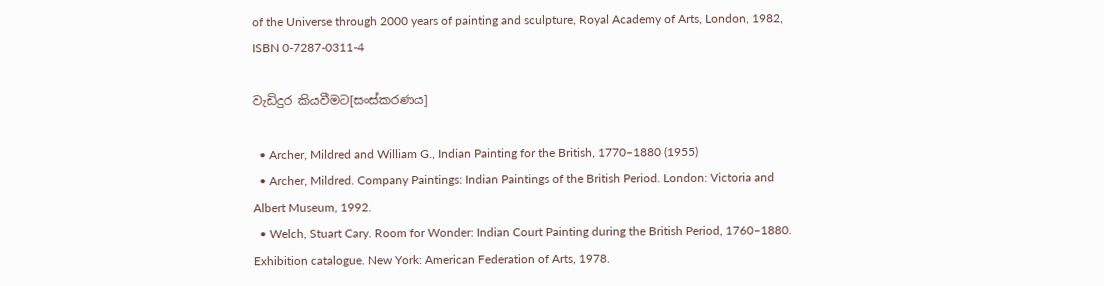of the Universe through 2000 years of painting and sculpture, Royal Academy of Arts, London, 1982, ISBN 0-7287-0311-4

වැඩිදුර කියවීමට[සංස්කරණය]

  • Archer, Mildred and William G., Indian Painting for the British, 1770–1880 (1955)
  • Archer, Mildred. Company Paintings: Indian Paintings of the British Period. London: Victoria and Albert Museum, 1992.
  • Welch, Stuart Cary. Room for Wonder: Indian Court Painting during the British Period, 1760–1880. Exhibition catalogue. New York: American Federation of Arts, 1978.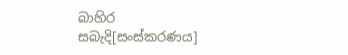බාහිර සබැදි[සංස්කරණය]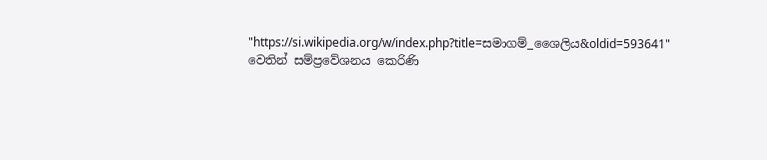"https://si.wikipedia.org/w/index.php?title=සමාගම්_ශෛලිය&oldid=593641" වෙතින් සම්ප්‍රවේශනය කෙරිණි